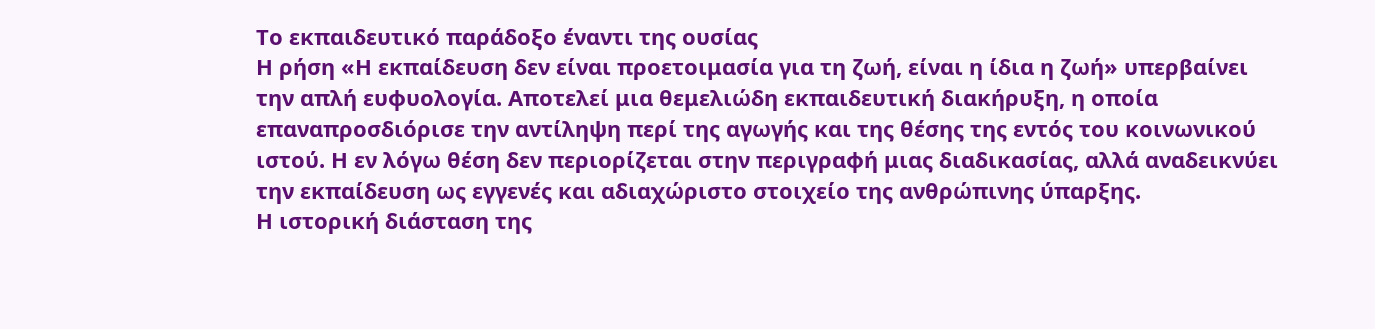Το εκπαιδευτικό παράδοξο έναντι της ουσίας
Η ρήση «Η εκπαίδευση δεν είναι προετοιμασία για τη ζωή, είναι η ίδια η ζωή» υπερβαίνει την απλή ευφυολογία. Αποτελεί μια θεμελιώδη εκπαιδευτική διακήρυξη, η οποία επαναπροσδιόρισε την αντίληψη περί της αγωγής και της θέσης της εντός του κοινωνικού ιστού. Η εν λόγω θέση δεν περιορίζεται στην περιγραφή μιας διαδικασίας, αλλά αναδεικνύει την εκπαίδευση ως εγγενές και αδιαχώριστο στοιχείο της ανθρώπινης ύπαρξης.
Η ιστορική διάσταση της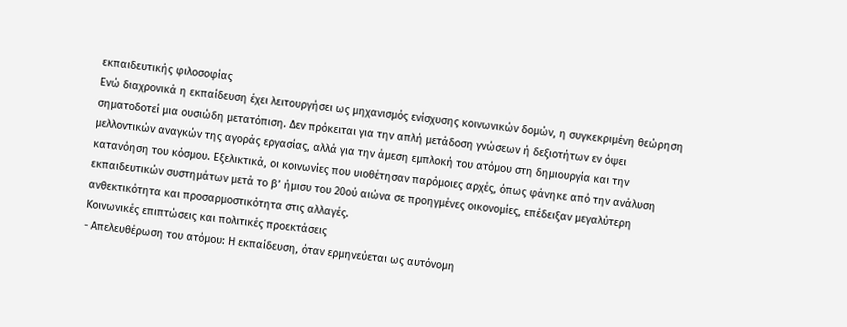εκπαιδευτικής φιλοσοφίας
Ενώ διαχρονικά η εκπαίδευση έχει λειτουργήσει ως μηχανισμός ενίσχυσης κοινωνικών δομών, η συγκεκριμένη θεώρηση σηματοδοτεί μια ουσιώδη μετατόπιση. Δεν πρόκειται για την απλή μετάδοση γνώσεων ή δεξιοτήτων εν όψει μελλοντικών αναγκών της αγοράς εργασίας, αλλά για την άμεση εμπλοκή του ατόμου στη δημιουργία και την κατανόηση του κόσμου. Εξελικτικά, οι κοινωνίες που υιοθέτησαν παρόμοιες αρχές, όπως φάνηκε από την ανάλυση εκπαιδευτικών συστημάτων μετά το β’ ήμισυ του 20ού αιώνα σε προηγμένες οικονομίες, επέδειξαν μεγαλύτερη ανθεκτικότητα και προσαρμοστικότητα στις αλλαγές.
Κοινωνικές επιπτώσεις και πολιτικές προεκτάσεις
- Απελευθέρωση του ατόμου: Η εκπαίδευση, όταν ερμηνεύεται ως αυτόνομη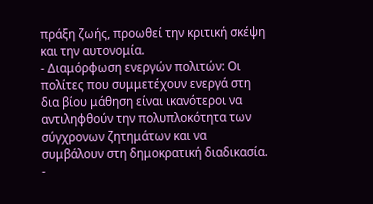πράξη ζωής, προωθεί την κριτική σκέψη και την αυτονομία.
- Διαμόρφωση ενεργών πολιτών: Οι πολίτες που συμμετέχουν ενεργά στη δια βίου μάθηση είναι ικανότεροι να αντιληφθούν την πολυπλοκότητα των σύγχρονων ζητημάτων και να συμβάλουν στη δημοκρατική διαδικασία.
-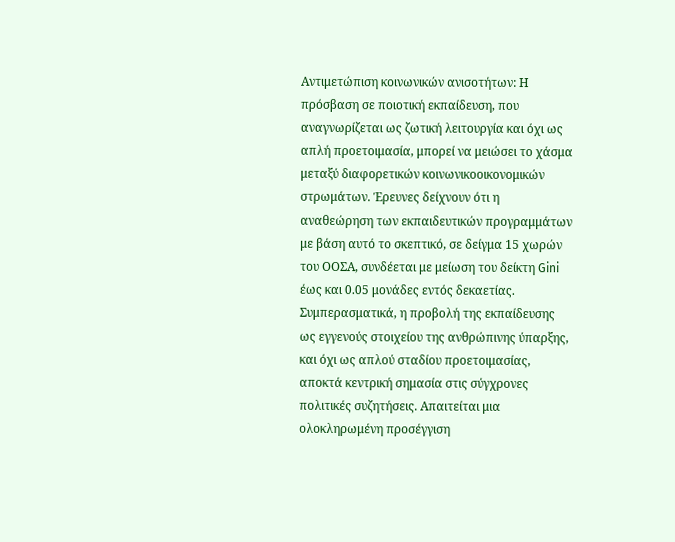Αντιμετώπιση κοινωνικών ανισοτήτων: Η πρόσβαση σε ποιοτική εκπαίδευση, που αναγνωρίζεται ως ζωτική λειτουργία και όχι ως απλή προετοιμασία, μπορεί να μειώσει το χάσμα μεταξύ διαφορετικών κοινωνικοοικονομικών στρωμάτων. Έρευνες δείχνουν ότι η αναθεώρηση των εκπαιδευτικών προγραμμάτων με βάση αυτό το σκεπτικό, σε δείγμα 15 χωρών του ΟΟΣΑ, συνδέεται με μείωση του δείκτη Gini έως και 0.05 μονάδες εντός δεκαετίας.
Συμπερασματικά, η προβολή της εκπαίδευσης ως εγγενούς στοιχείου της ανθρώπινης ύπαρξης, και όχι ως απλού σταδίου προετοιμασίας, αποκτά κεντρική σημασία στις σύγχρονες πολιτικές συζητήσεις. Απαιτείται μια ολοκληρωμένη προσέγγιση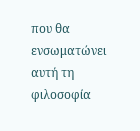που θα ενσωματώνει αυτή τη φιλοσοφία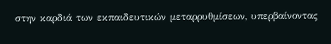στην καρδιά των εκπαιδευτικών μεταρρυθμίσεων, υπερβαίνοντας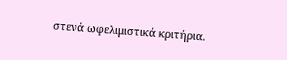στενά ωφελιμιστικά κριτήρια.